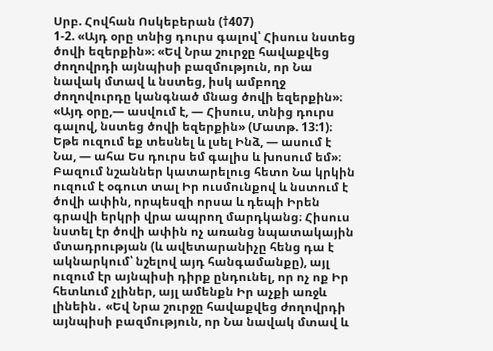Սրբ. Հովհան Ոսկեբերան (†407)
1-2. «Այդ օրը տնից դուրս գալով՝ Հիսուս նստեց ծովի եզերքին»։ «Եվ Նրա շուրջը հավաքվեց ժողովրդի այնպիսի բազմություն, որ Նա նավակ մտավ և նստեց, իսկ ամբողջ ժողովուրդը կանգնած մնաց ծովի եզերքին»։
«Այդ օրը,— ասվում է, — Հիսուս, տնից դուրս գալով, նստեց ծովի եզերքին» (Մատթ. 13:1)։
Եթե ուզում եք տեսնել և լսել Ինձ, — ասում է Նա, — ահա Ես դուրս եմ գալիս և խոսում եմ»։ Բազում նշաններ կատարելուց հետո Նա կրկին ուզում է օգուտ տալ Իր ուսմունքով և նստում է ծովի ափին, որպեսզի որսա և դեպի Իրեն գրավի երկրի վրա ապրող մարդկանց։ Հիսուս նստել էր ծովի ափին ոչ առանց նպատակային մտադրության (և ավետարանիչը հենց դա է ակնարկում՝ նշելով այդ հանգամանքը), այլ ուզում էր այնպիսի դիրք ընդունել, որ ոչ ոք Իր հետևում չլիներ, այլ ամենքն Իր աչքի առջև լինեին․ «Եվ Նրա շուրջը հավաքվեց ժողովրդի այնպիսի բազմություն, որ Նա նավակ մտավ և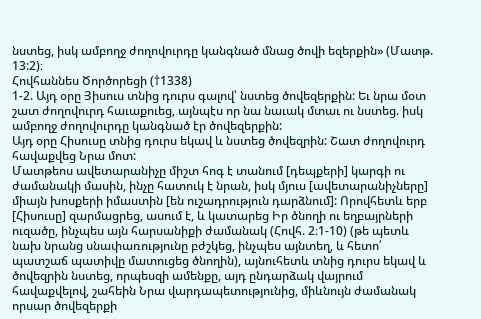նստեց, իսկ ամբողջ ժողովուրդը կանգնած մնաց ծովի եզերքին» (Մատթ. 13:2)։
Հովհաննես Ծործորեցի (†1338)
1-2. Այդ օրը Յիսուս տնից դուրս գալով՝ նստեց ծովեզերքին: Եւ նրա մօտ շատ ժողովուրդ հաւաքուեց, այնպէս որ նա նաւակ մտաւ ու նստեց. իսկ ամբողջ ժողովուրդը կանգնած էր ծովեզերքին:
Այդ օրը Հիսուսը տնից դուրս եկավ և նստեց ծովեզրին: Շատ ժողովուրդ հավաքվեց Նրա մոտ:
Մատթեոս ավետարանիչը միշտ հոգ է տանում [դեպքերի] կարգի ու ժամանակի մասին, ինչը հատուկ է նրան, իսկ մյուս [ավետարանիչները] միայն խոսքերի իմաստին [են ուշադրություն դարձնում]: Որովհետև երբ [Հիսուսը] զարմացրեց, ասում է, և կատարեց Իր ծնողի ու եղբայրների ուզածը, ինչպես այն հարսանիքի ժամանակ (Հովհ. 2։1-10) (թե պետև նախ նրանց սնափառությունը բժշկեց, ինչպես այնտեղ, և հետո՛ պատշաճ պատիվը մատուցեց ծնողին), այնուհետև տնից դուրս եկավ և ծովեզրին նստեց, որպեսզի ամենքը, այդ ընդարձակ վայրում հավաքվելով, շահեին Նրա վարդապետությունից, միևնույն ժամանակ որսար ծովեզերքի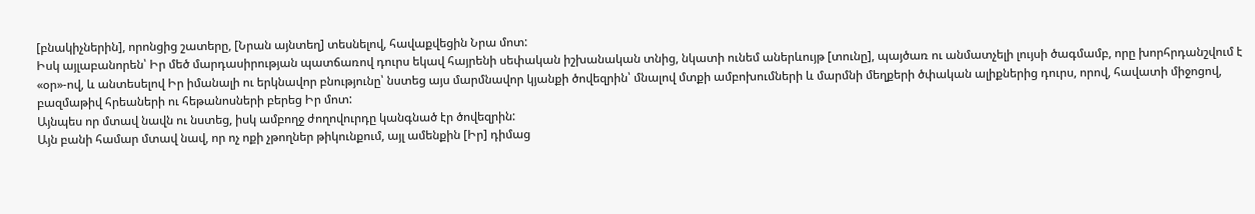[բնակիչներին], որոնցից շատերը, [Նրան այնտեղ] տեսնելով, հավաքվեցին Նրա մոտ:
Իսկ այլաբանորեն՝ Իր մեծ մարդասիրության պատճառով դուրս եկավ հայրենի սեփական իշխանական տնից, նկատի ունեմ աներևույթ [տունը], պայծառ ու անմատչելի լույսի ծագմամբ, որը խորհրդանշվում է «օր»-ով, և անտեսելով Իր իմանալի ու երկնավոր բնությունը՝ նստեց այս մարմնավոր կյանքի ծովեզրին՝ մնալով մտքի ամբոխումների և մարմնի մեղքերի ծփական ալիքներից դուրս, որով, հավատի միջոցով, բազմաթիվ հրեաների ու հեթանոսների բերեց Իր մոտ:
Այնպես որ մտավ նավն ու նստեց, իսկ ամբողջ ժողովուրդը կանգնած էր ծովեզրին:
Այն բանի համար մտավ նավ, որ ոչ ոքի չթողներ թիկունքում, այլ ամենքին [Իր] դիմաց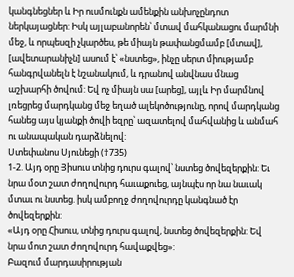կանգնեցներ և Իր ուսմունքն ամենքին անխոչընդոտ ներկայացներ: Իսկ այլաբանորեն՝ մտավ մահկանացու մարմնի մեջ, և որպեսզի չկարծես, թե միայն թափանցմամբ [մտավ], [ավետարանիչն] ասում է՝ «նստեց», ինչը սերտ միությամբ հանգրվանելն է նշանակում, և դրանով անվնաս մնաց աշխարհի ծովում: Եվ ոչ միայն սա [արեց], այլև Իր մարմնով լռեցրեց մարդկանց մեջ եղած ալեկոծությունը, որով մարդկանց հանեց այս կյանքի ծովի եզրը՝ ազատելով մահվանից և անմահ ու անապական դարձնելով:
Ստեփանոս Սյունեցի (†735)
1-2. Այդ օրը Յիսուս տնից դուրս գալով՝ նստեց ծովեզերքին: Եւ նրա մօտ շատ ժողովուրդ հաւաքուեց, այնպէս որ նա նաւակ մտաւ ու նստեց. իսկ ամբողջ ժողովուրդը կանգնած էր ծովեզերքին:
«Այդ օրը Հիսուս, տնից դուրս գալով, նստեց ծովեզերքին: Եվ նրա մոտ շատ ժողովուրդ հավաքվեց»:
Բազում մարդասիրության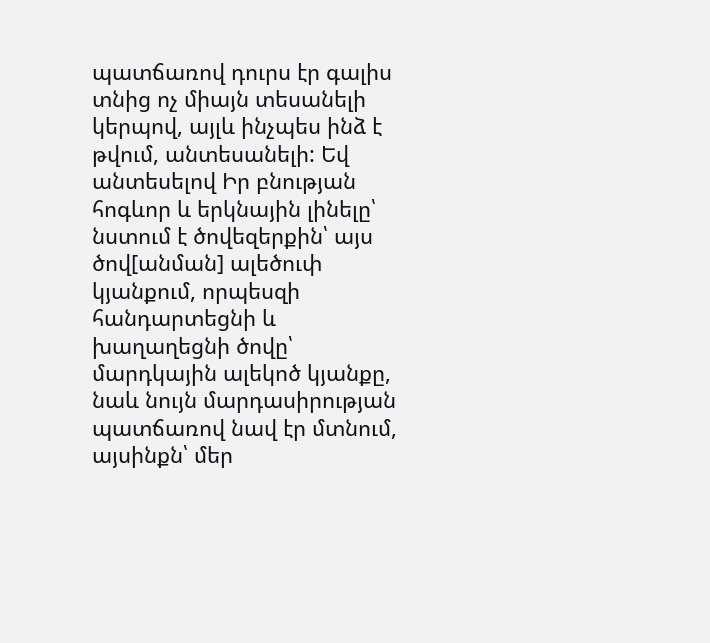պատճառով դուրս էր գալիս տնից ոչ միայն տեսանելի կերպով, այլև ինչպես ինձ է թվում, անտեսանելի: Եվ անտեսելով Իր բնության հոգևոր և երկնային լինելը՝ նստում է ծովեզերքին՝ այս ծով[անման] ալեծուփ կյանքում, որպեսզի հանդարտեցնի և խաղաղեցնի ծովը՝ մարդկային ալեկոծ կյանքը, նաև նույն մարդասիրության պատճառով նավ էր մտնում, այսինքն՝ մեր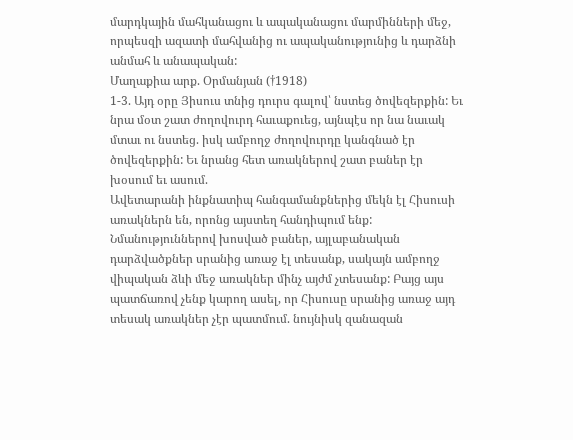մարդկային մահկանացու և ապականացու մարմինների մեջ, որպեսզի ազատի մահվանից ու ապականությունից և դարձնի անմահ և անապական:
Մաղաքիա արք. Օրմանյան (†1918)
1-3. Այդ օրը Յիսուս տնից դուրս գալով՝ նստեց ծովեզերքին: Եւ նրա մօտ շատ ժողովուրդ հաւաքուեց, այնպէս որ նա նաւակ մտաւ ու նստեց. իսկ ամբողջ ժողովուրդը կանգնած էր ծովեզերքին: Եւ նրանց հետ առակներով շատ բաներ էր խօսում եւ ասում.
Ավետարանի ինքնատիպ հանգամանքներից մեկն էլ Հիսուսի առակներն են, որոնց այստեղ հանդիպում ենք: Նմանություններով խոսված բաներ, այլաբանական դարձվածքներ սրանից առաջ էլ տեսանք, սակայն ամբողջ վիպական ձևի մեջ առակներ մինչ այժմ չտեսանք: Բայց այս պատճառով չենք կարող ասել, որ Հիսուսը սրանից առաջ այդ տեսակ առակներ չէր պատմում. նույնիսկ զանազան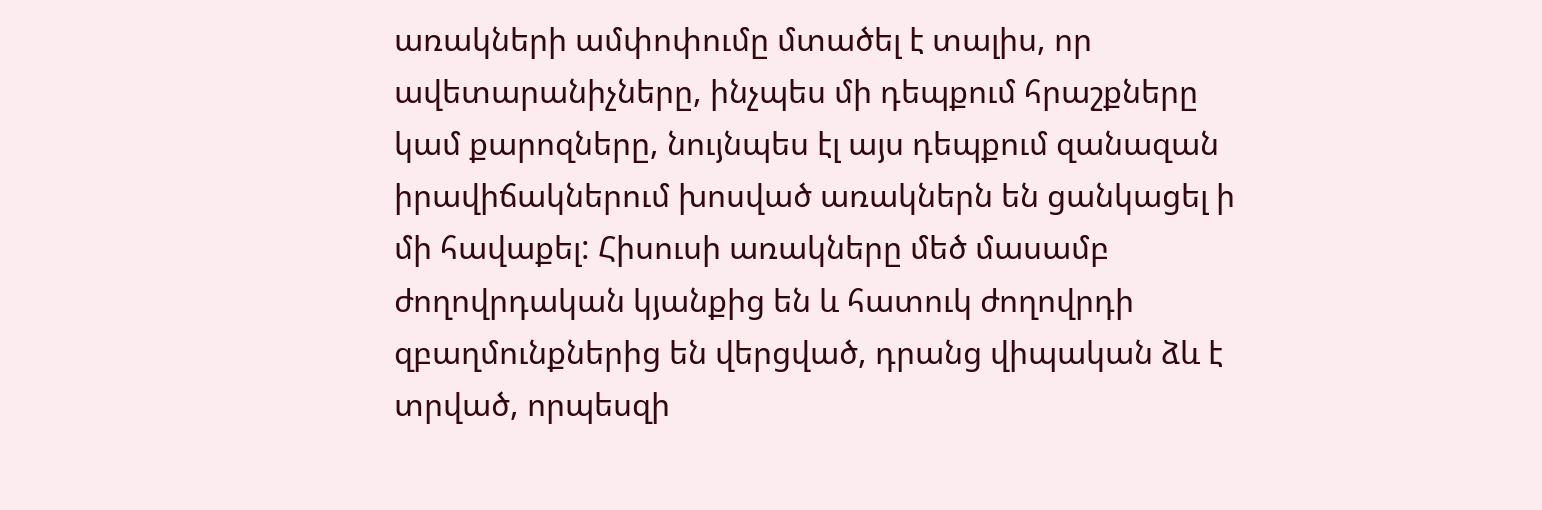առակների ամփոփումը մտածել է տալիս, որ ավետարանիչները, ինչպես մի դեպքում հրաշքները կամ քարոզները, նույնպես էլ այս դեպքում զանազան իրավիճակներում խոսված առակներն են ցանկացել ի մի հավաքել: Հիսուսի առակները մեծ մասամբ ժողովրդական կյանքից են և հատուկ ժողովրդի զբաղմունքներից են վերցված, դրանց վիպական ձև է տրված, որպեսզի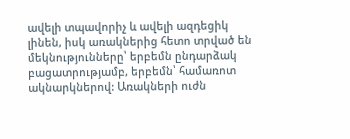ավելի տպավորիչ և ավելի ազդեցիկ լինեն, իսկ առակներից հետո տրված են մեկնությունները՝ երբեմն ընդարձակ բացատրությամբ, երբեմն՝ համառոտ ակնարկներով: Առակների ուժն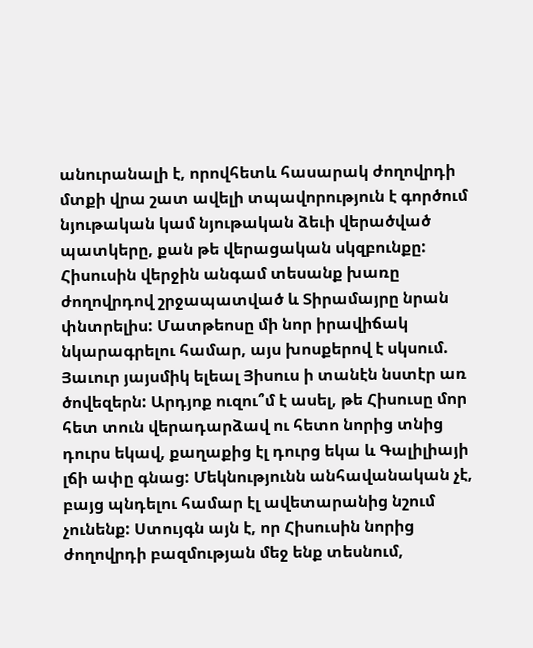անուրանալի է, որովհետև հասարակ ժողովրդի մտքի վրա շատ ավելի տպավորություն է գործում նյութական կամ նյութական ձեւի վերածված պատկերը, քան թե վերացական սկզբունքը:
Հիսուսին վերջին անգամ տեսանք խառը ժողովրդով շրջապատված և Տիրամայրը նրան փնտրելիս: Մատթեոսը մի նոր իրավիճակ նկարագրելու համար, այս խոսքերով է սկսում. Յաւուր յայսմիկ ելեալ Յիսուս ի տանէն նստէր առ ծովեզերն: Արդյոք ուզու՞մ է ասել, թե Հիսուսը մոր հետ տուն վերադարձավ ու հետո նորից տնից դուրս եկավ, քաղաքից էլ դուրց եկա և Գալիլիայի լճի ափը գնաց: Մեկնությունն անհավանական չէ, բայց պնդելու համար էլ ավետարանից նշում չունենք: Ստույգն այն է, որ Հիսուսին նորից ժողովրդի բազմության մեջ ենք տեսնում,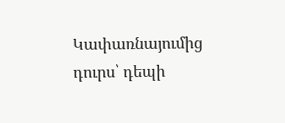Կափառնայումից դուրս՝ դեպի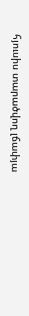հյուսիս տարածվող լճափյա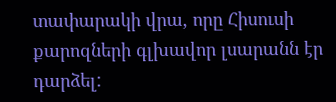տափարակի վրա, որը Հիսուսի քարոզների գլխավոր լսարանն էր դարձել: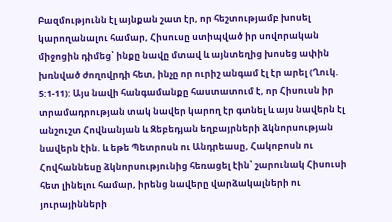Բազմությունն էլ այնքան շատ էր, որ հեշտությամբ խոսել կարողանալու համար, Հիսուսը ստիպված իր սովորական միջոցին դիմեց՝ ինքը նավը մտավ և այնտեղից խոսեց ափին խռնված ժողովրդի հետ, ինչը որ ուրիշ անգամ էլ էր արել (Ղուկ. 5:1-11): Այս նավի հանգամանքը հաստատում է, որ Հիսուսն իր տրամադրության տակ նավեր կարող էր գտնել և այս նավերն էլ անշուշտ Հովնանյան և Զեբեդյան եղբայրների ձկնորսության նավերն էին. և եթե Պետրոսն ու Անդրեասը, Հակոբոսն ու Հովհաննեսը ձկնորսությունից հեռացել էին՝ շարունակ Հիսուսի հետ լինելու համար, իրենց նավերը վարձակալների ու յուրայինների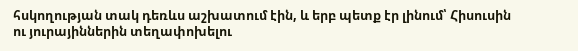հսկողության տակ դեռևս աշխատում էին, և երբ պետք էր լինում՝ Հիսուսին ու յուրայիններին տեղափոխելու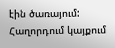էին ծառայում:
Հաղորդում կայքում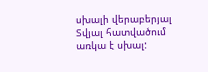սխալի վերաբերյալ
Տվյալ հատվածում առկա է սխալ: